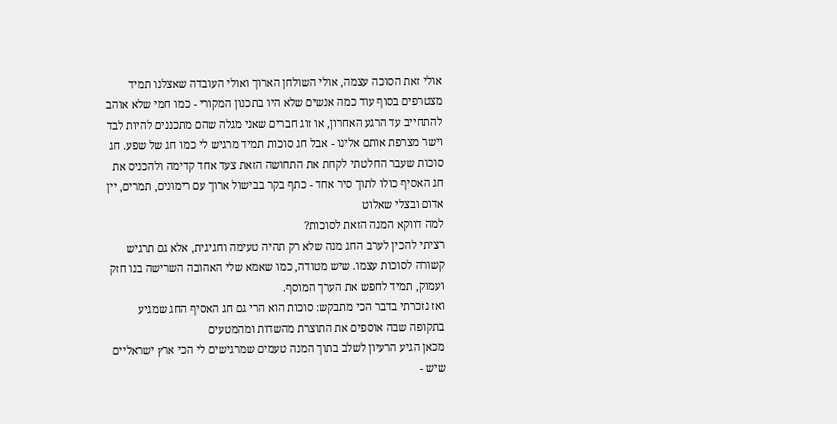אולי זאת הסוכה עצמה, אולי השולחן הארוך ואולי העובדה שאצלנו תמיד מצטרפים בסוף עוד כמה אנשים שלא היו בתכנון המקורי - כמו חמי שלא אוהב להתחייב עד הרגע האחרון, או זוג חברים שאני מגלה שהם מתכננים להיות לבד וישר מצרפת אותם אלינו - אבל חג סוכות תמיד מרגיש לי כמו חג של שפע. חג סוכות שעבר החלטתי לקחת את התחושה הזאת צעד אחד קדימה ולהכניס את חג האסיף כולו לתוך סיר אחד - כתף בקר בבישול ארוך עם רימונים, תמרים, יין אדום ובצלי שאלוט
למה דווקא המנה הזאת לסוכות?
רציתי להכין לערב החג מנה שלא רק תהיה טעימה וחגיגית, אלא גם תרגיש קשורה לסוכות עצמו. שיש מטודה, כמו שאמא שלי האהובה השרישה בנו חזק ועמוק, תמיד לחפש את הערך המוסף.
ואז נזכרתי בדבר הכי מתבקש: סוכות הוא הרי גם חג האסיף החג שמגיע בתקופה שבה אוספים את התוצרת מהשדות ומהמטעים
מכאן הגיע הרעיון לשלב בתוך המנה טעמים שמרגישים לי הכי ארץ ישראליים שיש -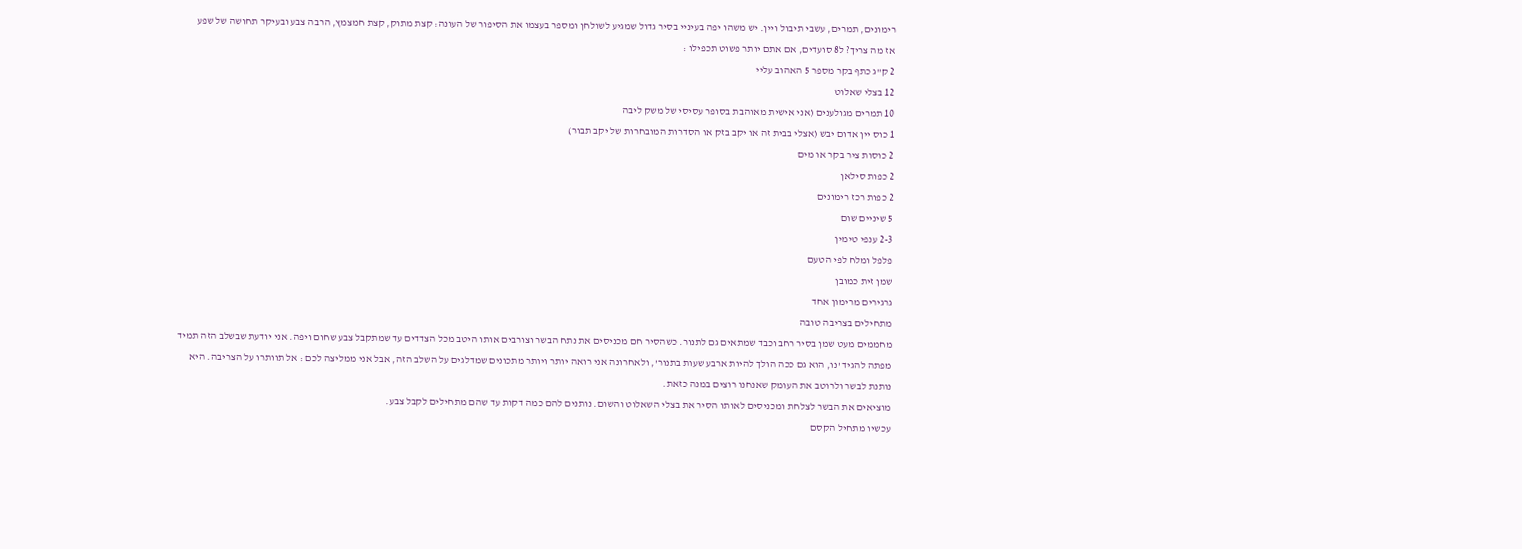רימונים, תמרים, עשבי תיבול ויין. יש משהו יפה בעיניי בסיר גדול שמגיע לשולחן ומספר בעצמו את הסיפור של העונה: קצת מתוק, קצת חמצמץ, הרבה צבע ובעיקר תחושה של שפע
אז מה צריך? ל8 סועדים, אם אתם יותר פשוט תכפילו :
2 ק"ג כתף בקר מספר 5 האהוב עליי
12 בצלי שאלוט
10 תמרים מגולענים (אני אישית מאוהבת בסופר עסיסי של משק ליבה
1 כוס יין אדום יבש (אצלי בבית זה או יקב בזק או הסדרות המובחרות של יקב תבור)
2 כוסות ציר בקר או מים
2 כפות סילאן
2 כפות רכז רימונים
5 שיניים שום
2-3 ענפי טימין
פלפל ומלח לפי הטעם
שמן זית כמובן
גרגירים מרימון אחד
מתחילים בצריבה טובה
מחממים מעט שמן בסיר רחב וכבד שמתאים גם לתנור. כשהסיר חם מכניסים את נתח הבשר וצורבים אותו היטב מכל הצדדים עד שמתקבל צבע שחום ויפה. אני יודעת שבשלב הזה תמיד מפתה להגיד 'נו, הוא גם ככה הולך להיות ארבע שעות בתנור', ולאחרונה אני רואה יותר ויותר מתכונים שמדלגים על השלב הזה, אבל אני ממליצה לכם : אל תוותרו על הצריבה. היא נותנת לבשר ולרוטב את העומק שאנחנו רוצים במנה כזאת.
מוציאים את הבשר לצלחת ומכניסים לאותו הסיר את בצלי השאלוט והשום. נותנים להם כמה דקות עד שהם מתחילים לקבל צבע.
עכשיו מתחיל הקסם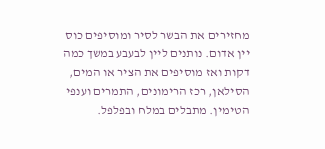מחזירים את הבשר לסיר ומוסיפים כוס יין אדום. נותנים ליין לבעבע במשך כמה דקות ואז מוסיפים את הציר או המים, הסילאן, רכז הרימונים, התמרים וענפי הטימין. מתבלים במלח ובפלפל.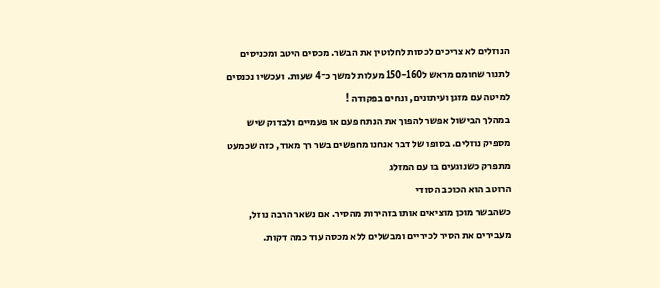הנוזלים לא צריכים לכסות לחלוטין את הבשר. מכסים היטב ומכניסים לתנור שחומם מראש ל150-160 מעלות למשך כ־4 שעות. ועכשיו נכנסים למיטה עם מזגן ועיתונים, ונחים בפקודה !
במהלך הבישול אפשר להפוך את הנתח פעם או פעמיים ולבדוק שיש מספיק נוזלים. בסופו של דבר אנחנו מחפשים בשר רך מאוד, כזה שכמעט מתפרק כשנוגעים בו עם המזלג
הרוטב הוא הכוכב הסודי
כשהבשר מוכן מוציאים אותו בזהירות מהסיר. אם נשאר הרבה נוזל, מעבירים את הסיר לכיריים ומבשלים ללא מכסה עוד כמה דקות.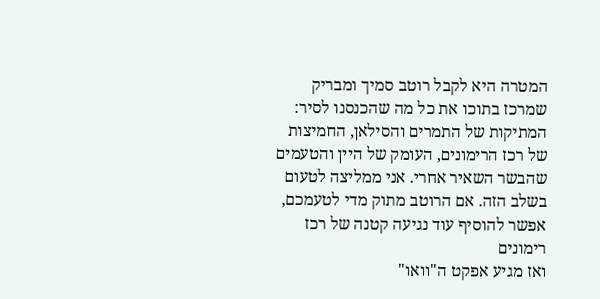המטרה היא לקבל רוטב סמיך ומבריק שמרכז בתוכו את כל מה שהכנסנו לסיר: המתיקות של התמרים והסילאן, החמיצות של רכז הרימונים, העומק של היין והטעמים שהבשר השאיר אחרי. אני ממליצה לטעום בשלב הזה. אם הרוטב מתוק מדי לטעמכם, אפשר להוסיף עוד נגיעה קטנה של רכז רימונים
ואז מגיע אפקט ה"וואו"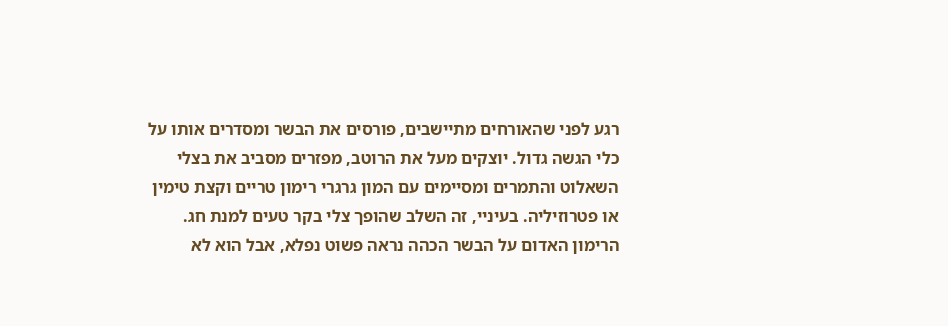רגע לפני שהאורחים מתיישבים, פורסים את הבשר ומסדרים אותו על כלי הגשה גדול. יוצקים מעל את הרוטב, מפזרים מסביב את בצלי השאלוט והתמרים ומסיימים עם המון גרגרי רימון טריים וקצת טימין או פטרוזיליה. בעיניי, זה השלב שהופך צלי בקר טעים למנת חג. הרימון האדום על הבשר הכהה נראה פשוט נפלא, אבל הוא לא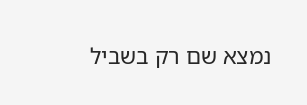נמצא שם רק בשביל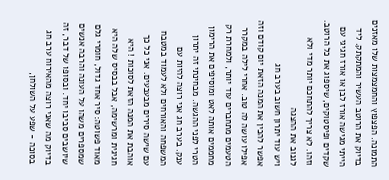התמונה. הפצפוץ והחמצמצות שלו מאזנים בדיוק את הרוטב העשיר והמתקתק. ליד הייתי מגישה אורז לבן או אורז חגיגי עם שקדים ופיסטוקים, שיספוג את כל הרוטב. וזהו. לא צריך להתחכם יותר מדי ולא לגנוב את ההצגה
ויש עוד יתרון חשוב בערב חג
אפשר להכין את המנה הזאת יום קודם וזה אפילו עושה לה טוב. אחרי לילה במקרר הטעמים מתחברים עוד יותר, ולמחרת רק מחממים אותה לאט ומוסיפים את הרימון הטרי לפני ההגשה. מבחינתי זה יתרון ענק. בערב חג אני רוצה להיות עם המשפחה והאורחים ולא לעמוד במטבח עם שישה סירים מבעבעים. אני כל כך אוהבת את המנה הזאת לסוכות ! היא חגיגית ומרשימה, אבל בבסיס שלה היא מאוד פשוטה: סיר אחד גדול, חומרי גלם שמספרים משהו על העונה והרבה אנשים שיושבים סביבו יחד. ובסופו של דבר, זה בדיוק מה שאני רוצה מהאירוח ערב חג בסוכה - שפע על השולחן,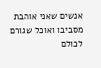אנשים שאני אוהבת מסביבו ואוכל שגורם לכולם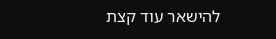להישאר עוד קצת